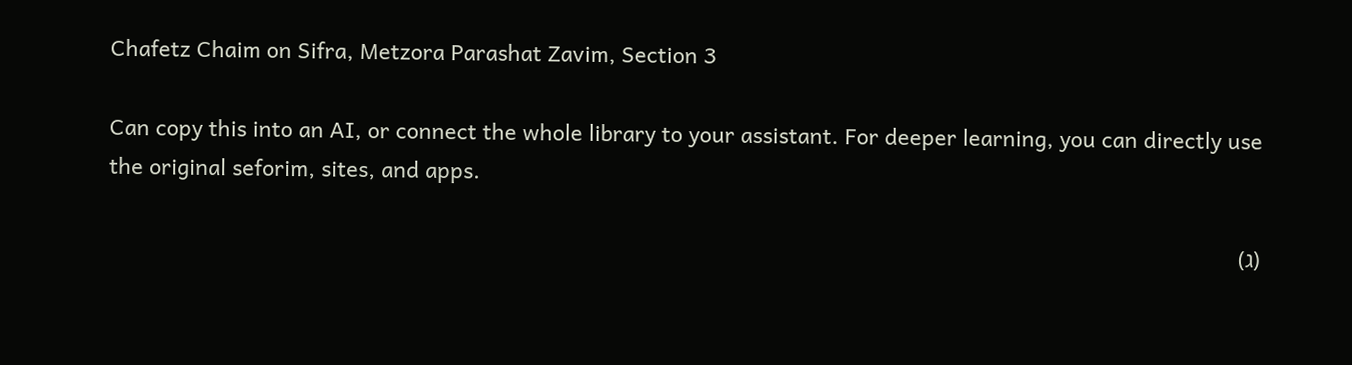Chafetz Chaim on Sifra, Metzora Parashat Zavim, Section 3

Can copy this into an AI, or connect the whole library to your assistant. For deeper learning, you can directly use the original seforim, sites, and apps.

(ג)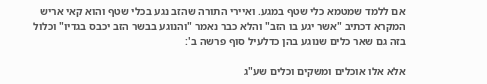אם ללמד שמטמא כלי שטף במגע. ואיירי התורה שהזב נגע בכלי שטף והוא קאי אריש המקרא דכתיב "אשר יגע בו הזב" והלא כבר נאמר "והנוגע בבשר הזב יכבס בגדיו" וכלול בזה גם שאר כלים שנוגע בהן כדלעיל סוף פרשה ב':

אלא אלו אוכלים ומשקים וכלים שע"ג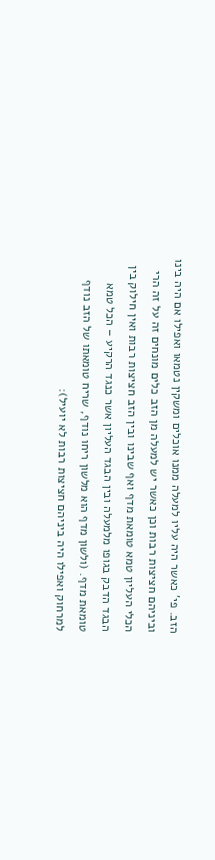הזב. פי' כאשר היה עליו למעלה ממנו אוכלים ומשקין נטמאו ואפילו אם היה בינו וביניהם חציצות רבות וכן כאשר יש למעלה מן הזב כלים מונחים זה על זה הרי הכלי העליון טמא טומאת מדף ואף שבינו ובין הזב חציצות רבות ואין חילוק בין הבגד הדבק בגופו מלמעלה ובין הבגד העליון אשר כנגד הרקיע – הכל טמא טומאת מדף. (ולשון מדף הוא מלשון ריחו נודף, שריח טומאתו של הזב נודף למרחוק ואפילו היה ביניהם חציצות רבות לא יועיל):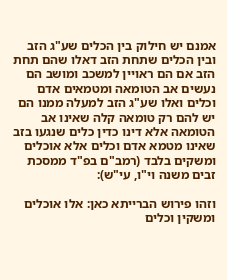אמנם יש חילוק בין הכלים שע"ג הזב ובין הכלים שתחת הזב דאלו שהם תחת הזב אם הם ראויין למשכב ומושב הם נעשים אב הטומאה ומטמאים אדם וכלים ואלו שע"ג הזב למעלה ממנו הם יש להם רק טומאה קלה שאינו אב הטומאה אלא דינו כדין כלים שנגעו בזב שאינו מטמא אדם וכלים אלא אוכלים ומשקים בלבד (רמב"ם בפ"ד ממסכת זבים משנה וי"ו, עי"ש):

וזהו פירוש הברייתא כאן: אלו אוכלים ומשקין וכלים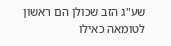שע"ג הזב שכולן הם ראשון לטומאה כאילו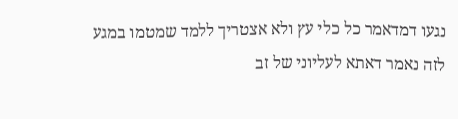נגעו דמדאמר כל כלי עץ ולא אצטריך ללמד שמטמו במגע לזה נאמר דאתא לעליוני של זב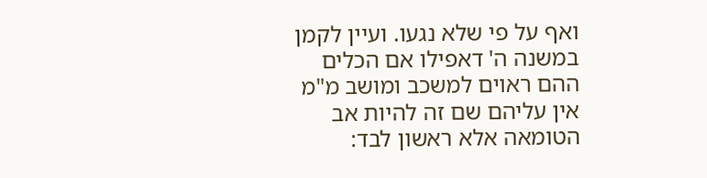ואף על פי שלא נגעו. ועיין לקמן במשנה ה' דאפילו אם הכלים ההם ראוים למשכב ומושב מ"מ אין עליהם שם זה להיות אב הטומאה אלא ראשון לבד: